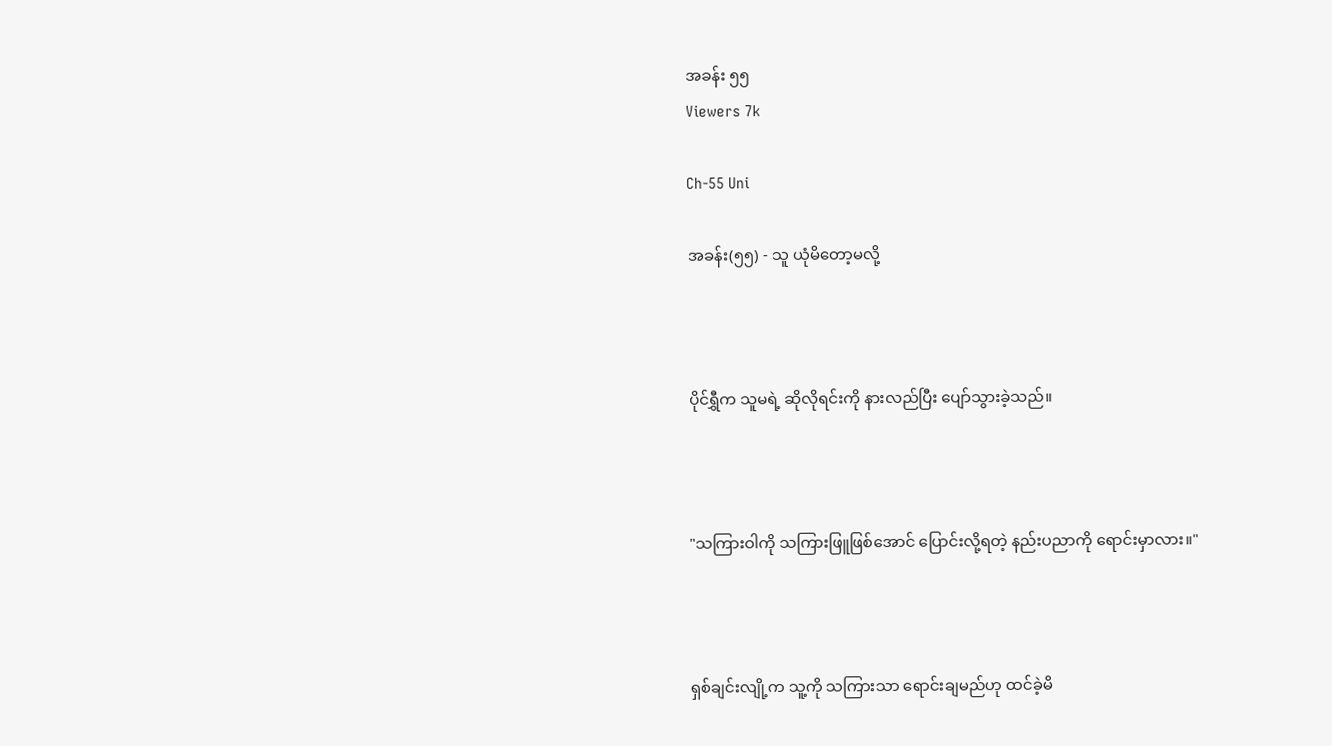အခန်း ၅၅
Viewers 7k

Ch-55 Uni

အခန်း(၅၅) - သူ ယုံမိတော့မလို့



ပိုင်ရွှီက သူမရဲ့ ဆိုလိုရင်းကို နားလည်ပြီး ပျော်သွားခဲ့သည်။



"သကြားဝါကို သကြားဖြူဖြစ်အောင် ပြောင်းလို့ရတဲ့ နည်းပညာကို ရောင်းမှာလား။"



ရှစ်ချင်းလျို့က သူ့ကို သကြားသာ ရောင်းချမည်ဟု ထင်ခဲ့မိ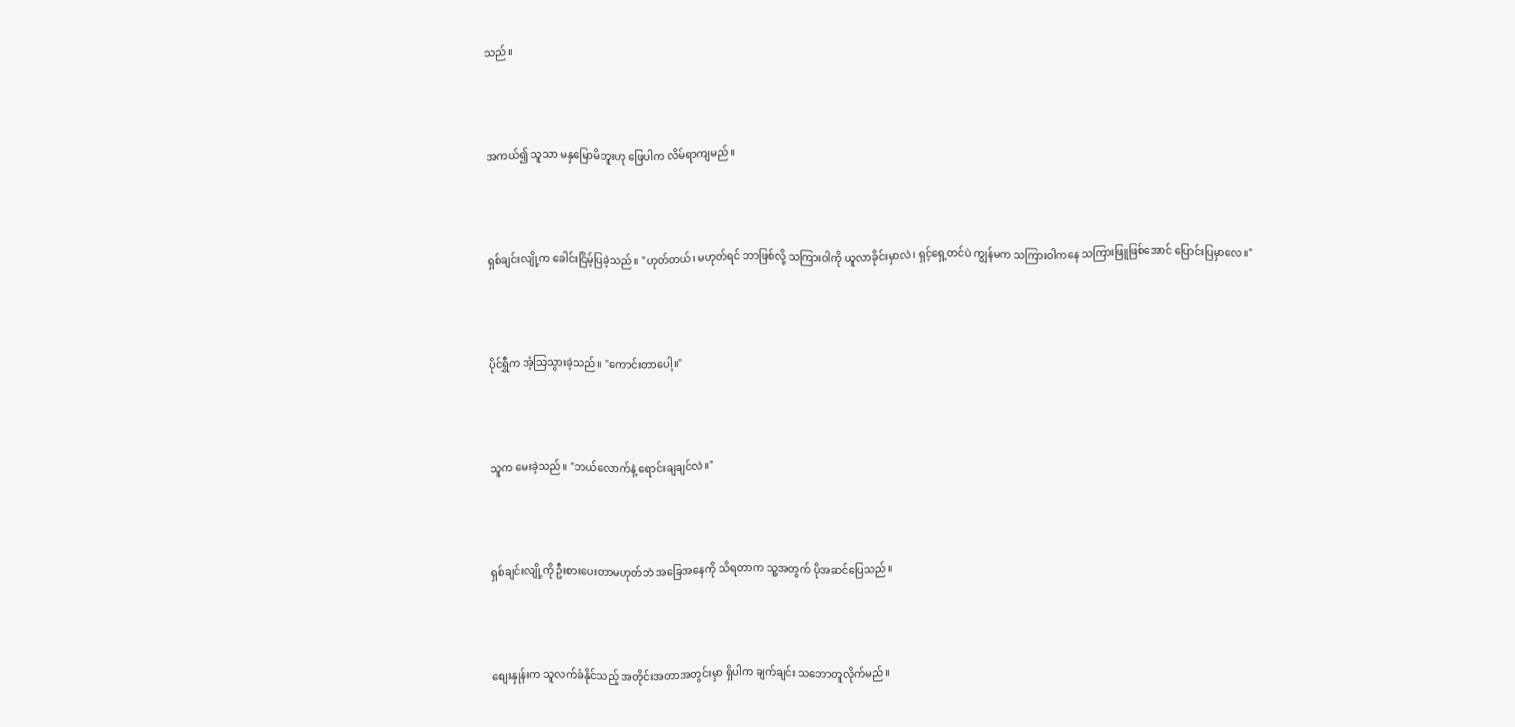သည်။



အကယ်၍ သူသာ မနှမြောမိဘူးဟု ဖြေပါက လိမ်ရာကျမည်။



ရှစ်ချင်းလျို့က ခေါင်းငြိမ့်ပြခဲ့သည်။ "ဟုတ်တယ်၊ မဟုတ်ရင် ဘာဖြစ်လို့ သကြားဝါကို ယူလာခိုင်းမှာလဲ၊ ရှင့်ရှေ့တင်ပဲ ကျွန်မက သကြားဝါကနေ သကြားဖြူဖြစ်အောင် ပြောင်းပြမှာလေ။"



ပိုင်ရွှီက အံ့သြသွားခဲ့သည်။ "ကောင်းတာပေါ့။"



သူက မေးခဲ့သည်။ "ဘယ်လောက်နဲ့ ရောင်းချချင်လဲ။"



ရှစ်ချင်းလျို့ကို ဦးစားပေးတာမဟုတ်ဘဲ အခြေအနေကို သိရတာက သူ့အတွက် ပိုအဆင်ပြေသည်။



စျေးနှုန်းက သူလက်ခံနိုင်သည့် အတိုင်းအတာအတွင်းမှာ ရှိပါက ချက်ချင်း သဘောတူလိုက်မည်။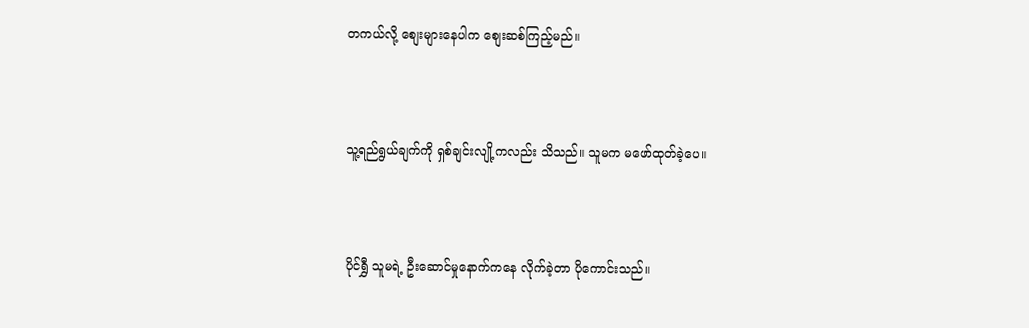တကယ်လို့ စျေးများနေပါက စျေးဆစ်ကြည့်မည်။



သူ့ရည်ရွယ်ချက်ကို ရှစ်ချင်းလျို့ကလည်း သိသည်။ သူမက မဖော်ထုတ်ခဲ့ပေ။



ပိုင်ရွှီ သူမရဲ့ ဦးဆောင်မှုနောက်ကနေ လိုက်ခဲ့တာ ပိုကောင်းသည်။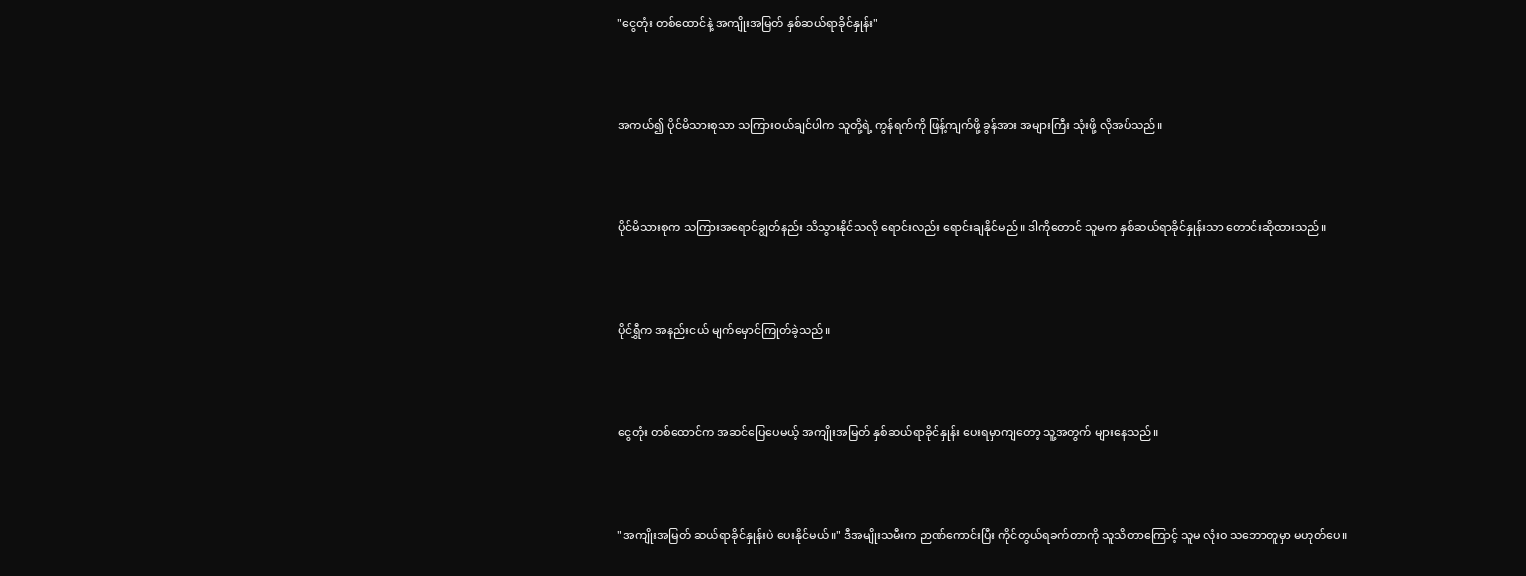"ငွေတုံး တစ်ထောင်နဲ့ အကျိုးအမြတ် နှစ်ဆယ်ရာခိုင်နှုန်း"



အကယ်၍ ပိုင်မိသားစုသာ သကြားဝယ်ချင်ပါက သူတို့ရဲ့ ကွန်ရက်ကို ဖြန့်ကျက်ဖို့ ခွန်အား အများကြီး သုံးဖို့ လိုအပ်သည်။



ပိုင်မိသားစုက သကြားအရောင်ချွတ်နည်း သိသွားနိုင်သလို ရောင်းလည်း ရောင်းချနိုင်မည်။ ဒါကိုတောင် သူမက နှစ်ဆယ်ရာခိုင်နှုန်းသာ တောင်းဆိုထားသည်။



ပိုင်ရွှီက အနည်းငယ် မျက်မှောင်ကြုတ်ခဲ့သည်။



ငွေတုံး တစ်ထောင်က အဆင်ပြေပေမယ့် အကျိုးအမြတ် နှစ်ဆယ်ရာခိုင်နှုန်း ပေးရမှာကျတော့ သူ့အတွက် များနေသည်။



"အကျိုးအမြတ် ဆယ်ရာခိုင်နှုန်းပဲ ပေးနိုင်မယ်။" ဒီအမျိုးသမီးက ဉာဏ်ကောင်းပြီး ကိုင်တွယ်ရခက်တာကို သူသိတာကြောင့် သူမ လုံးဝ သဘောတူမှာ မဟုတ်ပေ။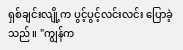ရှစ်ချင်းလျို့က ပွင့်ပွင့်လင်းလင်း ပြောခဲ့သည်။ "ကျွန်က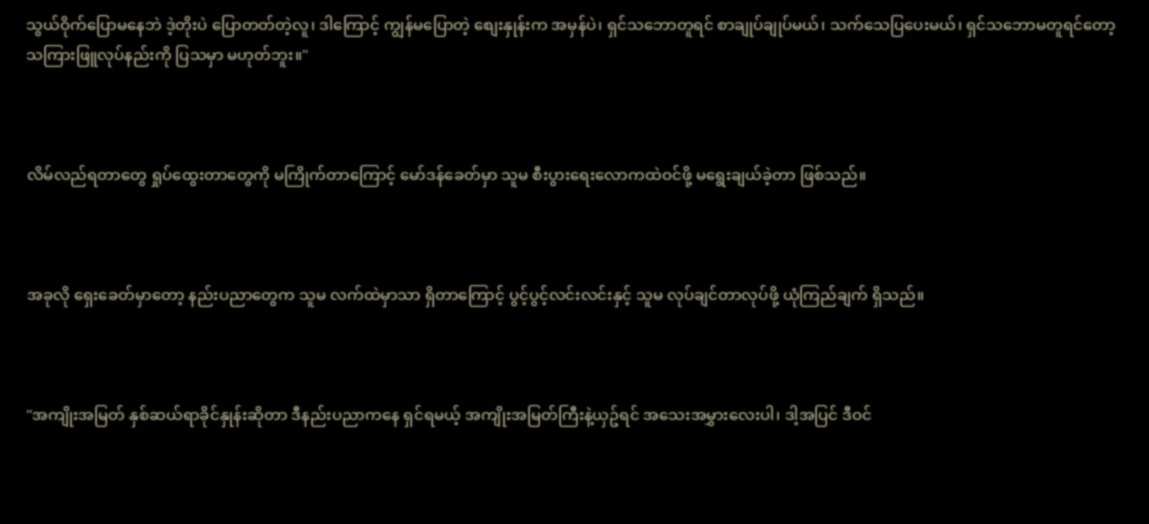သွယ်ဝိုက်ပြောမနေဘဲ ဒဲ့တိုးပဲ ပြောတတ်တဲ့လူ၊ ဒါကြောင့် ကျွန်မပြောတဲ့ စျေးနှုန်းက အမှန်ပဲ၊ ရှင်သဘောတူရင် စာချုပ်ချုပ်မယ်၊ သက်သေပြပေးမယ်၊ ရှင်သဘောမတူရင်တော့ သကြားဖြူလုပ်နည်းကို ပြသမှာ မဟုတ်ဘူး။"



လိမ်လည်ရတာတွေ ရှုပ်ထွေးတာတွေကို မကြိုက်တာကြောင့် မော်ဒန်ခေတ်မှာ သူမ စီးပွားရေးလောကထဲဝင်ဖို့ မရွေးချယ်ခဲ့တာ ဖြစ်သည်။



အခုလို ရှေးခေတ်မှာတော့ နည်းပညာတွေက သူမ လက်ထဲမှာသာ ရှိတာကြောင့် ပွင့်ပွင့်လင်းလင်းနှင့် သူမ လုပ်ချင်တာလုပ်ဖို့ ယုံကြည်ချက် ရှိသည်။



"အကျိုးအမြတ် နှစ်ဆယ်ရာခိုင်နှုန်းဆိုတာ ဒီနည်းပညာကနေ ရှင်ရမယ့် အကျိုးအမြတ်ကြီးနဲ့ယှဥ်ရင် အသေးအမွှားလေးပါ၊ ဒါ့အပြင် ဒီဝင်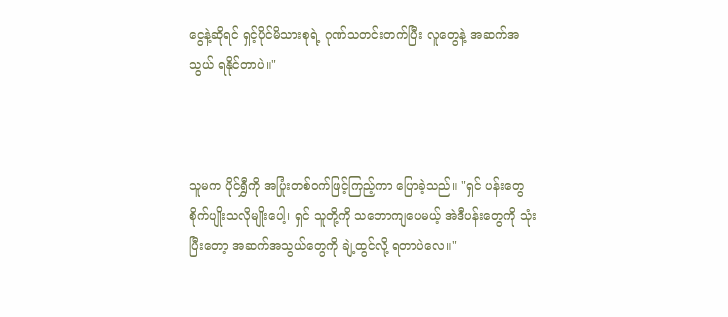ငွေနဲ့ဆိုရင် ရှင့်ပိုင်မိသားစုရဲ့ ဂုဏ်သတင်းတက်ပြီး လူတွေနဲ့ အဆက်အသွယ် ရနိုင်တာပဲ။"



သူမက ပိုင်ရွှီကို အပြုံးတစ်ဝက်ဖြင့်ကြည့်ကာ ပြောခဲ့သည်။ "ရှင် ပန်းတွေ စိုက်ပျိုးသလိုမျိုးပေါ့၊ ရှင် သူတို့ကို သဘောကျပေမယ့် အဲဒီပန်းတွေကို သုံးပြီးတော့ အဆက်အသွယ်တွေကို ချဲ့ထွင်လို့ ရတာပဲလေ။"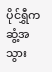ပိုင်ရွှီက ဆွံ့အ သွား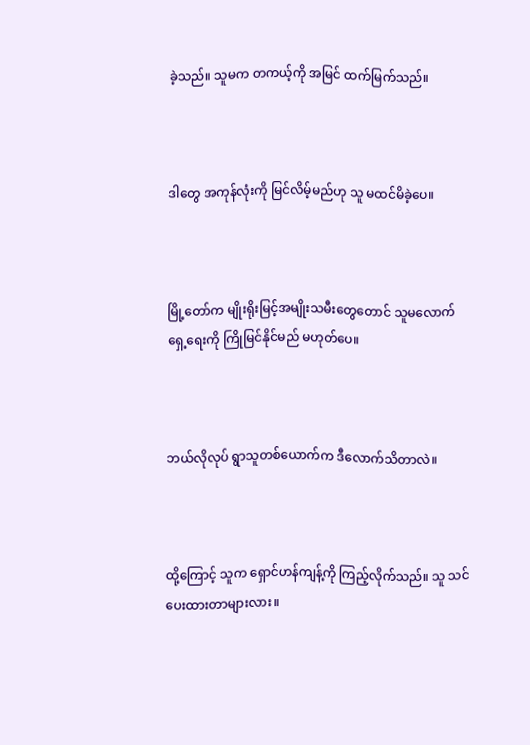ခဲ့သည်။ သူမက တကယ့်ကို အမြင် ထက်မြက်သည်။



ဒါတွေ အကုန်လုံးကို မြင်လိမ့်မည်ဟု သူ မထင်မိခဲ့ပေ။



မြို့တော်က မျိုးရိုးမြင့်အမျိုးသမီးတွေတောင် သူမလောက် ရှေ့ရေးကို ကြိုမြင်နိုင်မည် မဟုတ်ပေ။



ဘယ်လိုလုပ် ရွာသူတစ်ယောက်က ဒီလောက်သိတာလဲ။



ထို့ကြောင့် သူက ရှောင်ဟန်ကျန့်ကို ကြည့်လိုက်သည်။ သူ သင်ပေးထားတာများလား။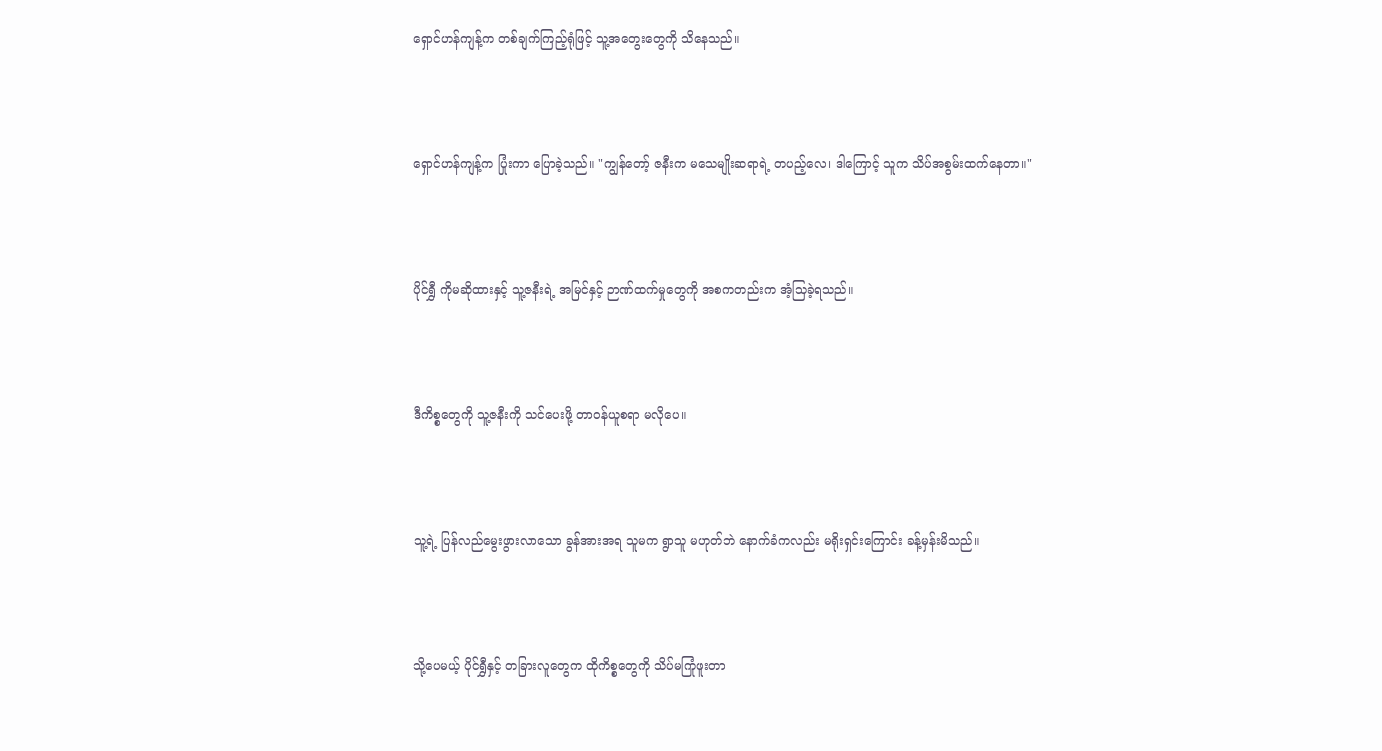ရှောင်ဟန်ကျန့်က တစ်ချက်ကြည့်ရုံဖြင့် သူ့အတွေးတွေကို သိနေသည်။



ရှောင်ဟန်ကျန့်က ပြုံးကာ ပြောခဲ့သည်။ "ကျွန်တော့် ဇနီးက မသေမျိုးဆရာရဲ့ တပည့်လေ၊ ဒါကြောင့် သူက သိပ်အစွမ်းထက်နေတာ။"



ပိုင်ရွှီ ကိုမဆိုထားနှင့် သူ့ဇနီးရဲ့ အမြင်နှင့် ဉာဏ်ထက်မှုတွေကို အစကတည်းက အံ့သြခဲ့ရသည်။



ဒီကိစ္စတွေကို သူ့ဇနီးကို သင်ပေးဖို့ တာဝန်ယူစရာ မလိုပေ။



သူ့ရဲ့ ပြန်လည်မွေးဖွားလာသော ခွန်အားအရ သူမက ရွာသူ မဟုတ်ဘဲ နောက်ခံကလည်း မရိုးရှင်းကြောင်း ခန့်မှန်းမိသည်။



သို့ပေမယ့် ပိုင်ရွှီနှင့် တခြားလူတွေက ထိုကိစ္စတွေကို သိပ်မကြုံဖူးတာ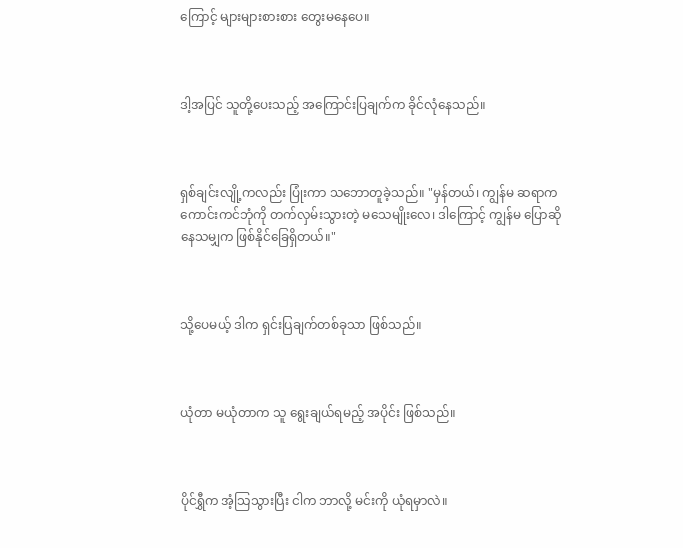ကြောင့် များများစားစား တွေးမနေပေ။



ဒါ့အပြင် သူတို့ပေးသည့် အကြောင်းပြချက်က ခိုင်လုံနေသည်။



ရှစ်ချင်းလျို့ကလည်း ပြုံးကာ သဘောတူခဲ့သည်။ "မှန်တယ်၊ ကျွန်မ ဆရာက ကောင်းကင်ဘုံကို တက်လှမ်းသွားတဲ့ မသေမျိုးလေ၊ ဒါကြောင့် ကျွန်မ ပြောဆိုနေသမျှက ဖြစ်နိုင်ခြေရှိတယ်။"



သို့ပေမယ့် ဒါက ရှင်းပြချက်တစ်ခုသာ ဖြစ်သည်။



ယုံတာ မယုံတာက သူ ရွေးချယ်ရမည့် အပိုင်း ဖြစ်သည်။



ပိုင်ရွှီက အံ့သြသွားပြီး ငါက ဘာလို့ မင်းကို ယုံရမှာလဲ။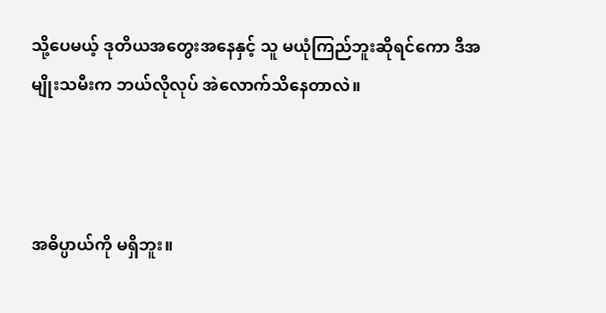သို့ပေမယ့် ဒုတိယအတွေးအနေနှင့် သူ မယုံကြည်ဘူးဆိုရင်ကော ဒီအမျိုးသမီးက ဘယ်လိုလုပ် အဲလောက်သိနေတာလဲ။



အဓိပ္ပာယ်ကို မရှိဘူး။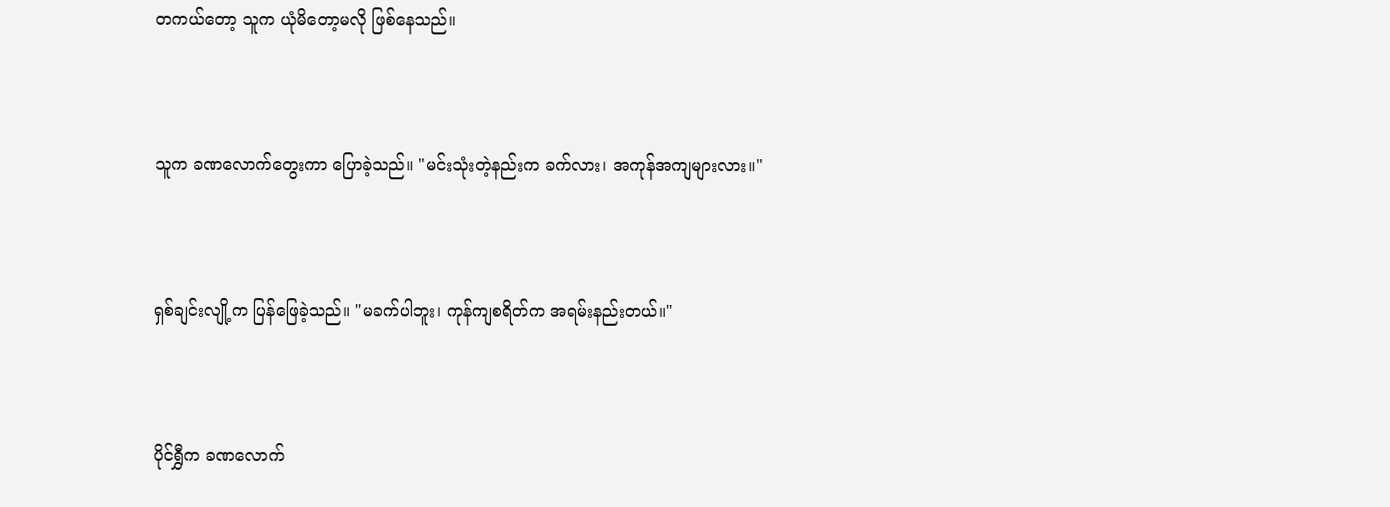တကယ်တော့ သူက ယုံမိတော့မလို ဖြစ်နေသည်။



သူက ခဏလောက်တွေးကာ ပြောခဲ့သည်။ "မင်းသုံးတဲ့နည်းက ခက်လား၊ အကုန်အကျများလား။"



ရှစ်ချင်းလျို့က ပြန်ဖြေခဲ့သည်။ "မခက်ပါဘူး၊ ကုန်ကျစရိတ်က အရမ်းနည်းတယ်။"



ပိုင်ရွှီက ခဏလောက်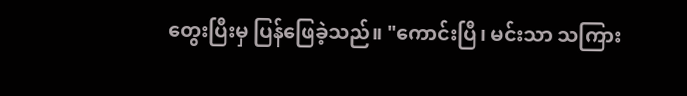တွေးပြီးမှ ပြန်ဖြေခဲ့သည်။ "ကောင်းပြီ၊ မင်းသာ သကြား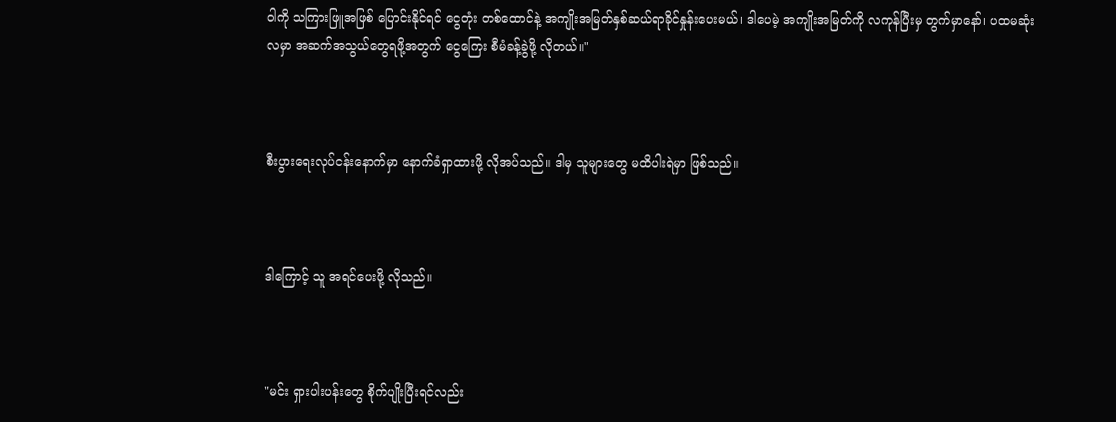ဝါကို သကြားဖြူအဖြစ် ပြောင်းနိုင်ရင် ငွေတုံး တစ်ထောင်နဲ့ အကျိုးအမြတ်နှစ်ဆယ်ရာခိုင်နှုန်းပေးမယ်၊ ဒါပေမဲ့ အကျိုးအမြတ်ကို လကုန်ပြီးမှ တွက်မှာနော်၊ ပထမဆုံးလမှာ အဆက်အသွယ်တွေရဖို့အတွက် ငွေကြေး စီမံခန့်ခွဲဖို့ လိုတယ်။"



စီးပွားရေးလုပ်ငန်းနောက်မှာ နောက်ခံရှာထားဖို့ လိုအပ်သည်။ ဒါမှ သူများတွေ မထိပါးရဲမှာ ဖြစ်သည်။



ဒါကြောင့် သူ အရင်ပေးဖို့ လိုသည်။



"မင်း ရှားပါးပန်းတွေ စိုက်ပျိုးပြီးရင်လည်း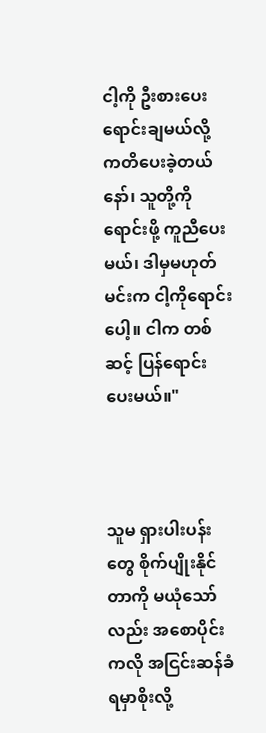ငါ့ကို ဦးစားပေး ရောင်းချမယ်လို့ ကတိပေးခဲ့တယ်နော်၊ သူတို့ကို ရောင်းဖို့ ကူညီပေးမယ်၊ ဒါမှမဟုတ် မင်းက ငါ့ကိုရောင်းပေါ့။ ငါက တစ်ဆင့် ပြန်ရောင်းပေးမယ်။"



သူမ ရှားပါးပန်းတွေ စိုက်ပျိုးနိုင်တာကို မယုံသော်လည်း အစောပိုင်းကလို အငြင်းဆန်ခံရမှာစိုးလို့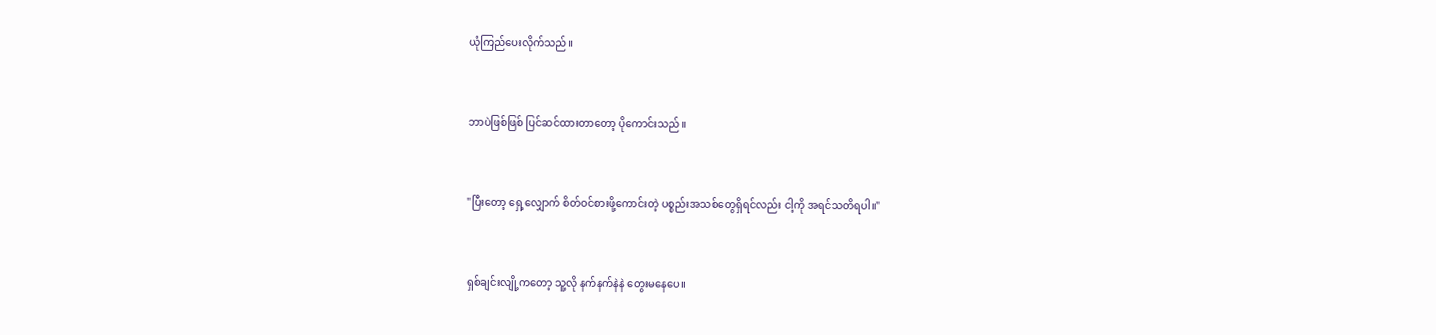ယုံကြည်ပေးလိုက်သည်။



ဘာပဲဖြစ်ဖြစ် ပြင်ဆင်ထားတာတော့ ပိုကောင်းသည်။



"ပြီးတော့ ရှေ့လျှောက် စိတ်ဝင်စားဖို့ကောင်းတဲ့ ပစ္စည်းအသစ်တွေရှိရင်လည်း ငါ့ကို အရင်သတိရပါ။"



ရှစ်ချင်းလျို့ကတော့ သူ့လို နက်နက်နဲနဲ တွေးမနေပေ။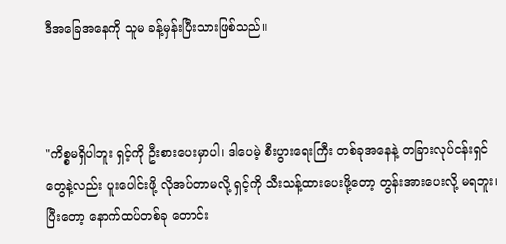ဒီအခြေအနေကို သူမ ခန့်မှန်းပြီးသားဖြစ်သည်။



"ကိစ္စမရှိပါဘူး ရှင့်ကို ဦးစားပေးမှာပါ၊ ဒါပေမဲ့ စီးပွားရေးကြီး တစ်ခုအနေနဲ့ တခြားလုပ်ငန်းရှင်တွေနဲ့လည်း ပူးပေါင်းဖို့ လိုအပ်တာမလို့ ရှင့်ကို သီးသန့်ထားပေးဖို့တော့ တွန်းအားပေးလို့ မရဘူး၊ ပြီးတော့ နောက်ထပ်တစ်ခု တောင်း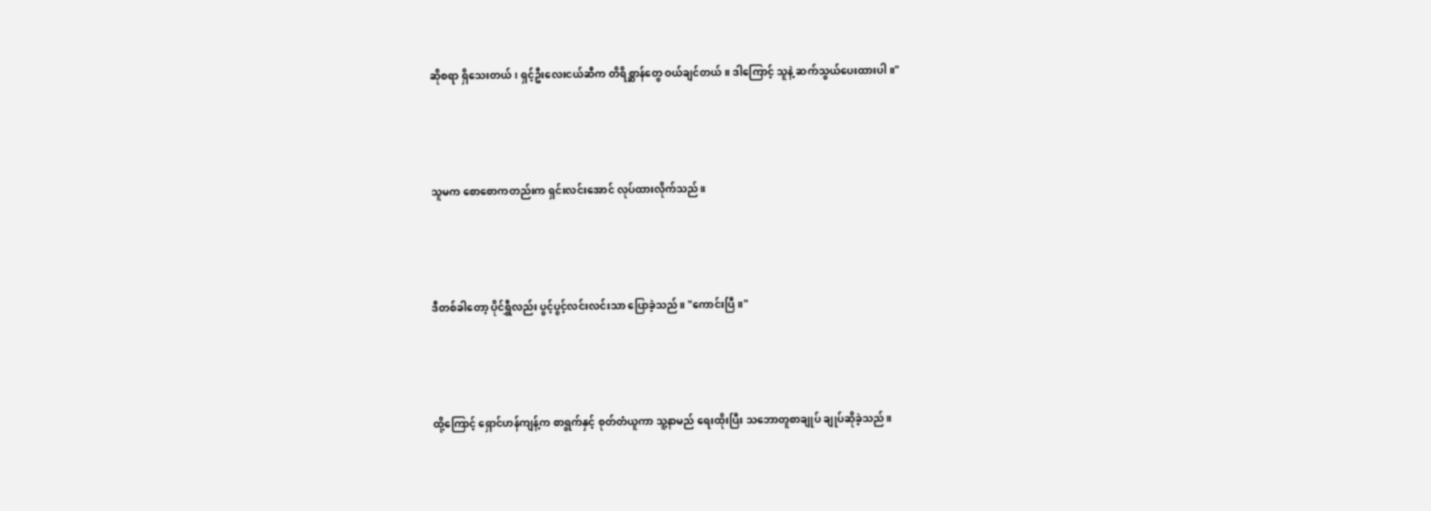ဆိုစရာ ရှိသေးတယ်၊ ရှင့်ဦးလေးငယ်ဆီက တိရိစ္ဆာန်တွေ ဝယ်ချင်တယ်။ ဒါကြောင့် သူနဲ့ ဆက်သွယ်ပေးထားပါ။"



သူမက စောစောကတည်းက ရှင်းလင်းအောင် လုပ်ထားလိုက်သည်။



ဒီတစ်ခါတော့ ပိုင်ရွှီလည်း ပွင့်ပွင့်လင်းလင်းသာ ပြောခဲ့သည်။ "ကောင်းပြီ။"



ထို့ကြောင့် ရှောင်ဟန်ကျန့်က စာရွက်နှင့် စုတ်တံယူကာ သူ့နာမည် ရေးထိုးပြီး သဘောတူစာချုပ် ချုပ်ဆိုခဲ့သည်။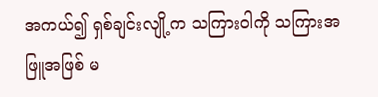အကယ်၍ ရှစ်ချင်းလျို့က သကြားဝါကို သကြားအဖြူအဖြစ် မ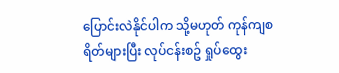ပြောင်းလဲနိုင်ပါက သို့မဟုတ် ကုန်ကျစရိတ်များပြီး လုပ်ငန်းစဥ် ရှုပ်ထွေး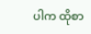ပါက ထိုစာ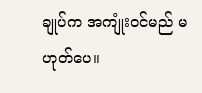ချုပ်က အကျုံးဝင်မည် မဟုတ်ပေ။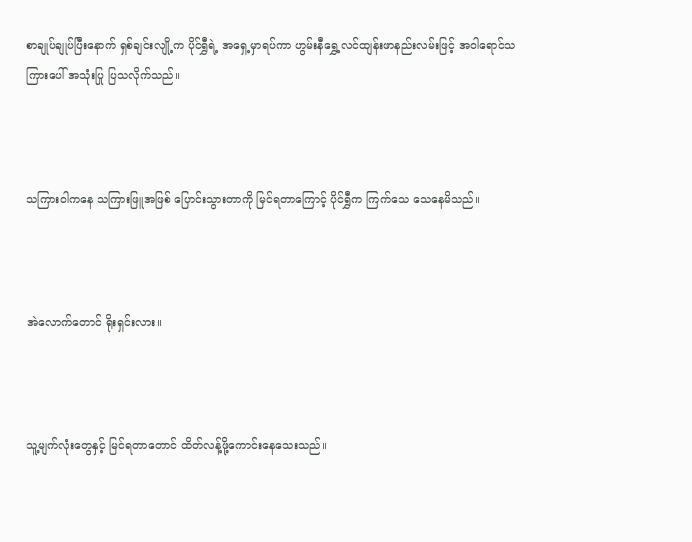စာချုပ်ချုပ်ပြီးနောက် ရှစ်ချင်းလျို့က ပိုင်ရွှီရဲ့ အရှေ့မှာရပ်ကာ ဟွမ်းနီရွှေ့လင်ထျန်းဖာနည်းလမ်းဖြင့် အဝါရောင်သကြားပေါ် အသုံးပြု ပြသလိုက်သည်။



သကြားဝါကနေ သကြားဖြူအဖြစ် ပြောင်းသွားတာကို မြင်ရတာကြောင့် ပိုင်ရွှီက ကြက်သေ သေနေမိသည်။



အဲလောက်တောင် ရိုးရှင်းလား။



သူ့မျက်လုံးတွေနှင့် မြင်ရတာတောင် ထိတ်လန့်ဖို့ကောင်းနေသေးသည်။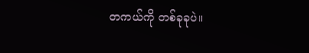တကယ်ကို တစ်ခုခုပဲ။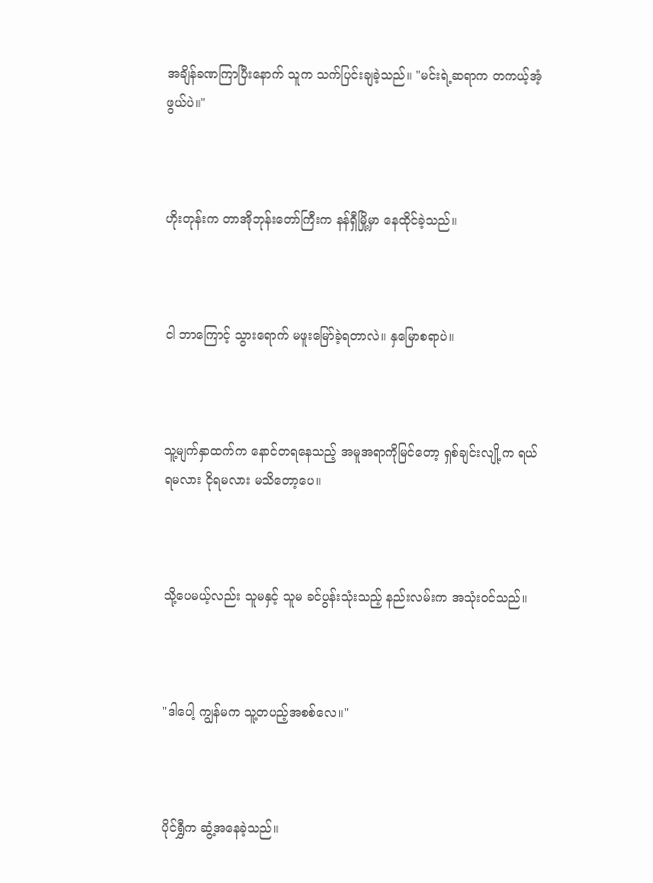အချိန်ခဏကြာပြီးနောက် သူက သက်ပြင်းချခဲ့သည်။ "မင်းရဲ့ဆရာက တကယ့်အံ့ဖွယ်ပဲ။"



ဟိုးတုန်းက တာအိုဘုန်းတော်ကြီးက နန်ရှီမြို့မှာ နေထိုင်ခဲ့သည်။



ငါ ဘာကြောင့် သွားရောက် မဖူးမြော်ခဲ့ရတာလဲ။ နှမြောစရာပဲ။



သူ့မျက်နှာထက်က နောင်တရနေသည့် အမူအရာကိုမြင်တော့ ရှစ်ချင်းလျို့က ရယ်ရမလား ငိုရမလား မသိတော့ပေ။



သို့ပေမယ့်လည်း သူမနှင့် သူမ ခင်ပွန်းသုံးသည့် နည်းလမ်းက အသုံးဝင်သည်။



"ဒါပေါ့ ကျွန်မက သူ့တပည့်အစစ်လေ။"



ပိုင်ရွှီက ဆွံ့အနေခဲ့သည်။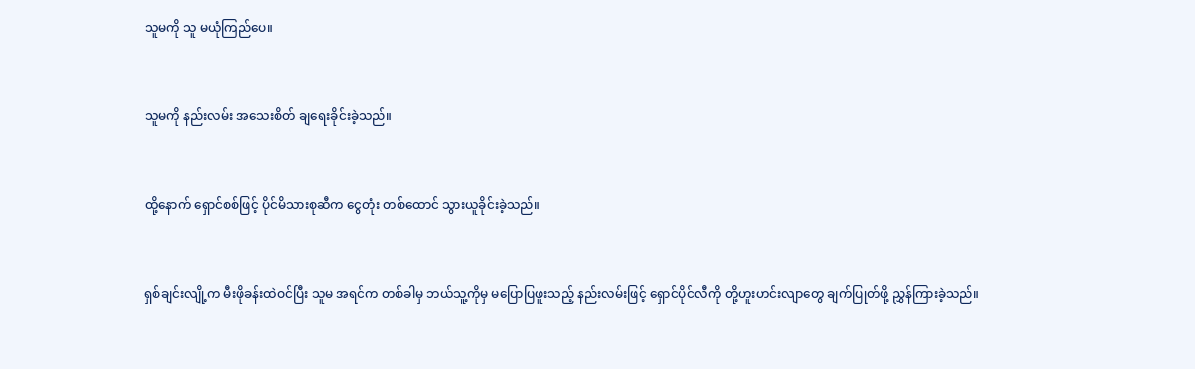သူမကို သူ မယုံကြည်ပေ။



သူမကို နည်းလမ်း အသေးစိတ် ချရေးခိုင်းခဲ့သည်။



ထို့နောက် ရှောင်စစ်ဖြင့် ပိုင်မိသားစုဆီက ငွေတုံး တစ်ထောင် သွားယူခိုင်းခဲ့သည်။



ရှစ်ချင်းလျို့က မီးဖိုခန်းထဲဝင်ပြီး သူမ အရင်က တစ်ခါမှ ဘယ်သူ့ကိုမှ မပြောပြဖူးသည့် နည်းလမ်းဖြင့် ရှောင်ပိုင်လီကို တို့ဟူးဟင်းလျာတွေ ချက်ပြုတ်ဖို့ ညွှန်ကြားခဲ့သည်။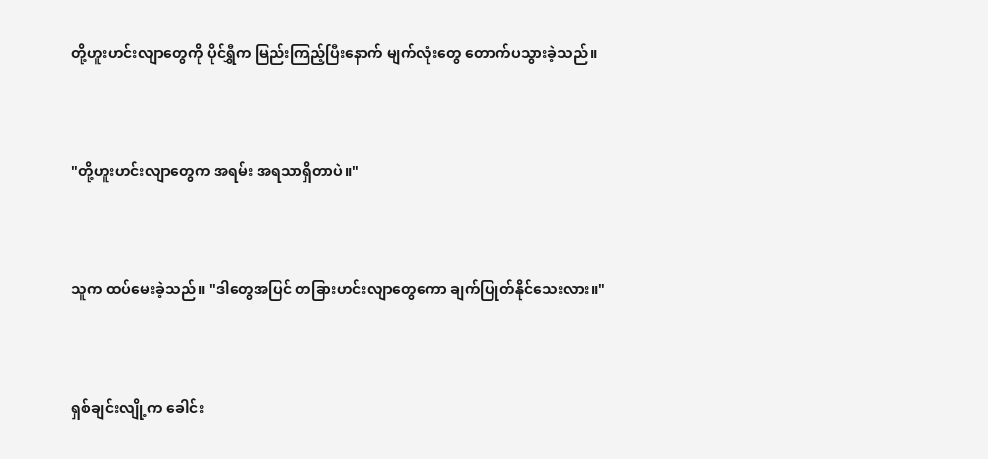တို့ဟူးဟင်းလျာတွေကို ပိုင်ရွှီက မြည်းကြည့်ပြီးနောက် မျက်လုံးတွေ တောက်ပသွားခဲ့သည်။



"တို့ဟူးဟင်းလျာတွေက အရမ်း အရသာရှိတာပဲ။"



သူက ထပ်မေးခဲ့သည်။ "ဒါတွေအပြင် တခြားဟင်းလျာတွေကော ချက်ပြုတ်နိုင်သေးလား။"



ရှစ်ချင်းလျို့က ခေါင်း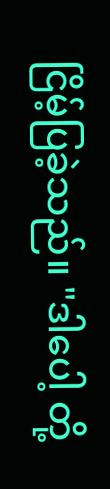ငြိမ့်ပြခဲ့သည်။ "ဒါပေါ့ တို့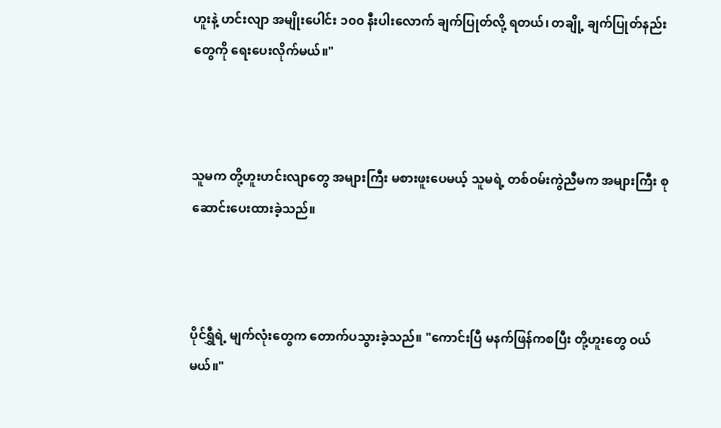ဟူးနဲ့ ဟင်းလျာ အမျိုးပေါင်း ၁၀၀ နီးပါးလောက် ချက်ပြုတ်လို့ ရတယ်၊ တချို့ ချက်ပြုတ်နည်းတွေကို ရေးပေးလိုက်မယ်။"



သူမက တို့ဟူးဟင်းလျာတွေ အများကြီး မစားဖူးပေမယ့် သူမရဲ့ တစ်ဝမ်းကွဲညီမက အများကြီး စုဆောင်းပေးထားခဲ့သည်။



ပိုင်ရွှီရဲ့ မျက်လုံးတွေက တောက်ပသွားခဲ့သည်။ "ကောင်းပြီ မနက်ဖြန်ကစပြီး တို့ဟူးတွေ ဝယ်မယ်။"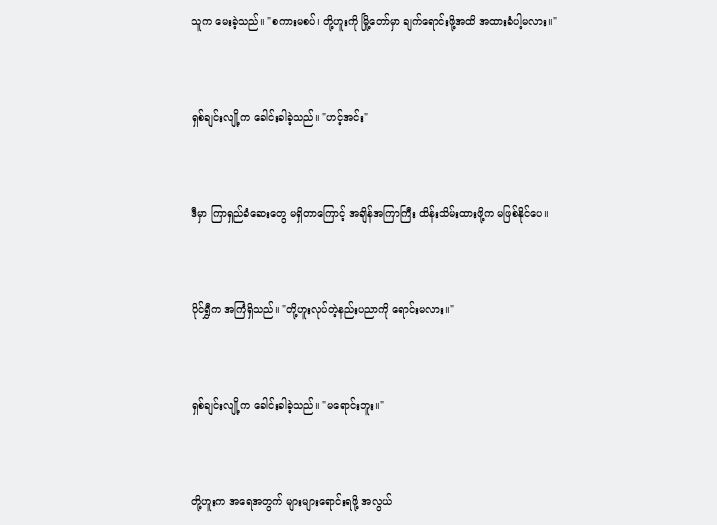သူက မေးခဲ့သည်။ "စကားမစပ်၊ တို့ဟူးကို မြို့တော်မှာ ချက်ရောင်းဖို့အထိ အထားခံပါ့မလား။"



ရှစ်ချင်းလျို့က ခေါင်းခါခဲ့သည်။ "ဟင့်အင်း"



ဒီမှာ ကြာရှည်ခံဆေးတွေ မရှိတာကြောင့် အချိန်အကြာကြီး ထိန်းသိမ်းထားဖို့က မဖြစ်နိုင်ပေ။



ပိုင်ရွှီက အကြံရှိသည်။ "တို့ဟူးလုပ်တဲ့နည်းပညာကို ရောင်းမလား။"



ရှစ်ချင်းလျို့က ခေါင်းခါခဲ့သည်။ "မရောင်းဘူး။"



တို့ဟူးက အရေအတွက် များများရောင်းရဖို့ အလွယ်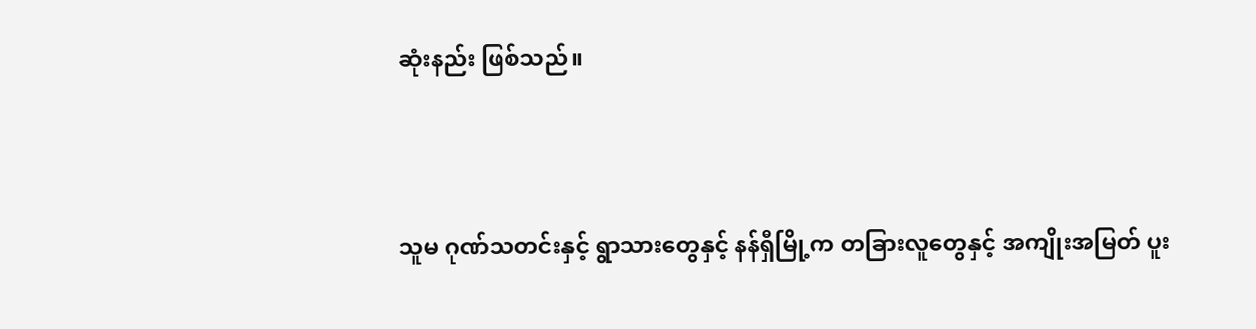ဆုံးနည်း ဖြစ်သည်။



သူမ ဂုဏ်သတင်းနှင့် ရွာသားတွေနှင့် နန်ရှီမြို့က တခြားလူတွေနှင့် အကျိုးအမြတ် ပူး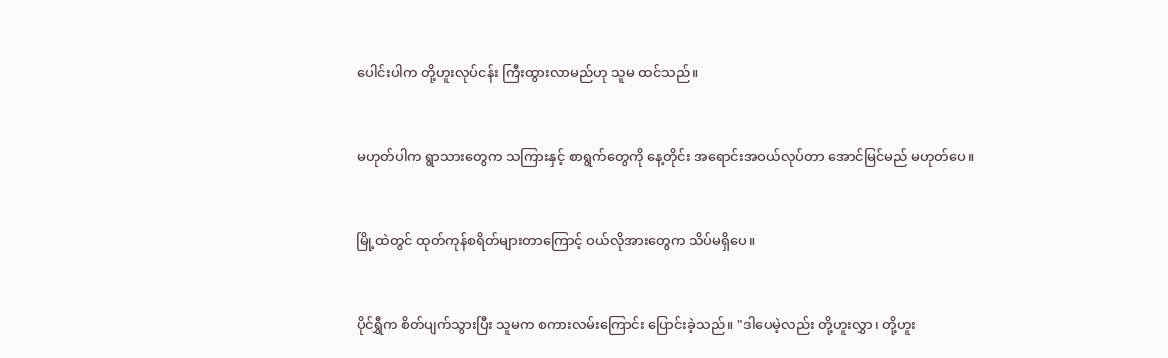ပေါင်းပါက တို့ဟူးလုပ်ငန်း ကြီးထွားလာမည်ဟု သူမ ထင်သည်။



မဟုတ်ပါက ရွာသားတွေက သကြားနှင့် စာရွက်တွေကို နေ့တိုင်း အရောင်းအဝယ်လုပ်တာ အောင်မြင်မည် မဟုတ်ပေ။



မြို့ထဲတွင် ထုတ်ကုန်စရိတ်များတာကြောင့် ဝယ်လိုအားတွေက သိပ်မရှိပေ။



ပိုင်ရွှီက စိတ်ပျက်သွားပြီး သူမက စကားလမ်းကြောင်း ပြောင်းခဲ့သည်။ "ဒါပေမဲ့လည်း တို့ဟူးလွှာ၊ တို့ဟူး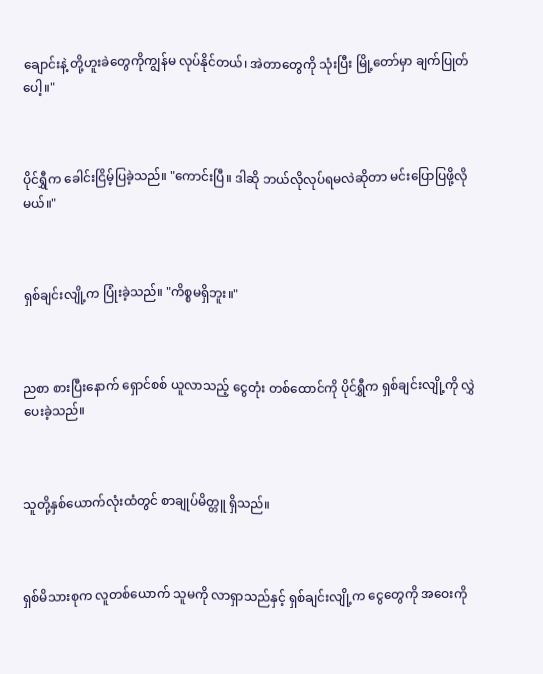ချောင်းနဲ့ တို့ဟူးခဲတွေကိုကျွန်မ လုပ်နိုင်တယ်၊ အဲတာတွေကို သုံးပြီး မြို့တော်မှာ ချက်ပြုတ်ပေါ့။"



ပိုင်ရွှီက ခေါင်းငြိမ့်ပြခဲ့သည်။ "ကောင်းပြီ။ ဒါဆို ဘယ်လိုလုပ်ရမလဲဆိုတာ မင်းပြောပြဖို့လိုမယ်။"



ရှစ်ချင်းလျို့က ပြုံးခဲ့သည်။ "ကိစ္စမရှိဘူး။"



ညစာ စားပြီးနောက် ရှောင်စစ် ယူလာသည့် ငွေတုံး တစ်ထောင်ကို ပိုင်ရွှီက ရှစ်ချင်းလျို့ကို လွှဲပေးခဲ့သည်။



သူတို့နှစ်ယောက်လုံးထံတွင် စာချုပ်မိတ္တူ ရှိသည်။



ရှစ်မိသားစုက လူတစ်ယောက် သူမကို လာရှာသည်နှင့် ရှစ်ချင်းလျို့က ငွေတွေကို အဝေးကို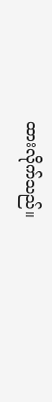ထားလိုက်သည်။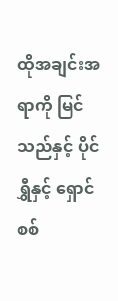ထိုအချင်းအရာကို မြင်သည်နှင့် ပိုင်ရွှီနှင့် ရှောင်စစ်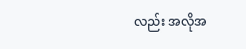လည်း အလိုအ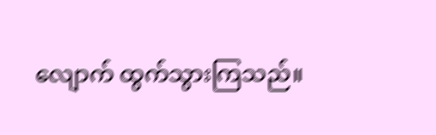လျောက် ထွက်သွားကြသည်။